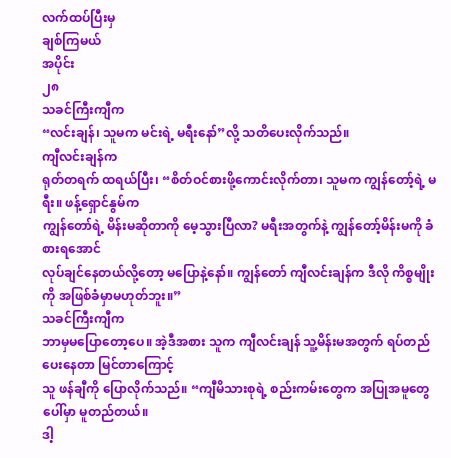လက်ထပ်ပြီးမှ
ချစ်ကြမယ်
အပိုင်း
၂၈
သခင်ကြီးကျီက
“လင်းချန်၊ သူမက မင်းရဲ့ မရီးနော်”လို့ သတိပေးလိုက်သည်။
ကျီလင်းချန်က
ရုတ်တရက် ထရယ်ပြီး၊ “စိတ်ဝင်စားဖို့ကောင်းလိုက်တာ၊ သူမက ကျွန်တော့်ရဲ့ မရီး။ ဖန့်ရှောင်နွမ်က
ကျွန်တော်ရဲ့ မိန်းမဆိုတာကို မေ့သွားပြီလာ? မရီးအတွက်နဲ့ ကျွန်တော့်မိန်းမကို ခံစားရအောင်
လုပ်ချင်နေတယ်လို့တော့ မပြောနဲ့နော်။ ကျွန်တော် ကျီလင်းချန်က ဒီလို ကိစ္စမျိုးကို အဖြစ်ခံမှာမဟုတ်ဘူး။”
သခင်ကြီးကျီက
ဘာမှမပြောတော့ပေ။ အဲ့ဒီအစား သူက ကျီလင်းချန် သူ့မိန်းမအတွက် ရပ်တည်ပေးနေတာ မြင်တာကြောင့်
သူ ဖန်ချီကို ပြောလိုက်သည်။ “ကျီမိသားစုရဲ့ စည်းကမ်းတွေက အပြုအမူတွေပေါ်မှာ မူတည်တယ်။
ဒါ့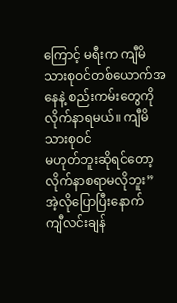ကြောင့် မရီးက ကျီမိသားစုဝင်တစ်ယောက်အနေနဲ့ စည်းကမ်းတွေကို လိုက်နာရမယ်။ ကျီမိသားစုဝင်
မဟုတ်ဘူးဆိုရင်တော့ လိုက်နာစရာမလိုဘူး”
အဲ့လိုပြောပြီးနောက်
ကျီလင်းချန်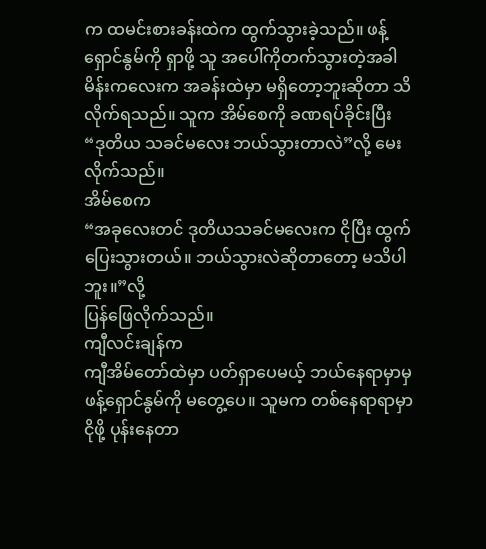က ထမင်းစားခန်းထဲက ထွက်သွားခဲ့သည်။ ဖန့်ရှောင်နွမ်ကို ရှာဖို့ သူ အပေါ်ကိုတက်သွားတဲ့အခါ
မိန်းကလေးက အခန်းထဲမှာ မရှိတော့ဘူးဆိုတာ သိလိုက်ရသည်။ သူက အိမ်စေကို ခဏရပ်ခိုင်းပြီး
“ဒုတိယ သခင်မလေး ဘယ်သွားတာလဲ”လို့ မေးလိုက်သည်။
အိမ်စေက
“အခုလေးတင် ဒုတိယသခင်မလေးက ငိုပြီး ထွက်ပြေးသွားတယ်။ ဘယ်သွားလဲဆိုတာတော့ မသိပါဘူး။”လို့
ပြန်ဖြေလိုက်သည်။
ကျီလင်းချန်က
ကျီအိမ်တော်ထဲမှာ ပတ်ရှာပေမယ့် ဘယ်နေရာမှာမှ ဖန့်ရှောင်နွမ်ကို မတွေ့ပေ။ သူမက တစ်နေရာရာမှာ
ငိုဖို့ ပုန်းနေတာ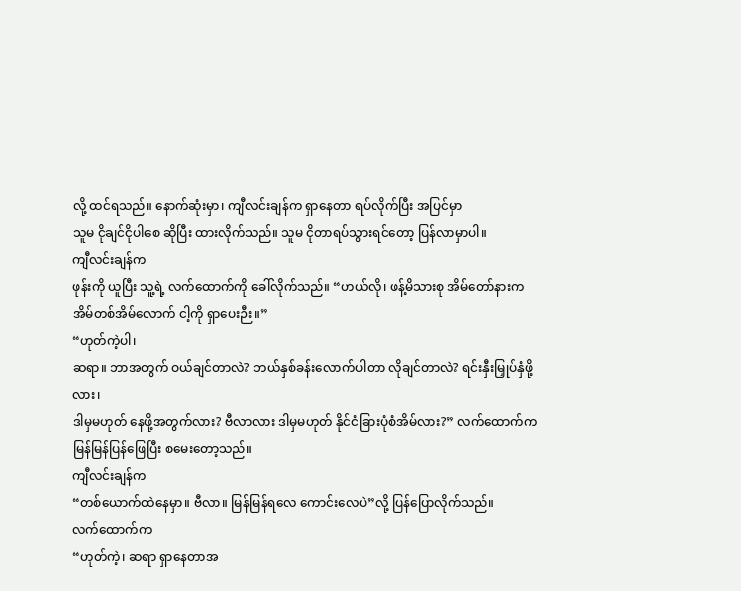လို့ ထင်ရသည်။ နောက်ဆုံးမှာ၊ ကျီလင်းချန်က ရှာနေတာ ရပ်လိုက်ပြီး အပြင်မှာ
သူမ ငိုချင်ငိုပါစေ ဆိုပြီး ထားလိုက်သည်။ သူမ ငိုတာရပ်သွားရင်တော့ ပြန်လာမှာပါ။
ကျီလင်းချန်က
ဖုန်းကို ယူပြီး သူ့ရဲ့ လက်ထောက်ကို ခေါ်လိုက်သည်။ “ဟယ်လို၊ ဖန့်မိသားစု အိမ်တော်နားက
အိမ်တစ်အိမ်လောက် ငါ့ကို ရှာပေးဉီး။”
“ဟုတ်ကဲ့ပါ၊
ဆရာ။ ဘာအတွက် ဝယ်ချင်တာလဲ? ဘယ်နှစ်ခန်းလောက်ပါတာ လိုချင်တာလဲ? ရင်းနှီးမြှုပ်နှံဖို့လား၊
ဒါမှမဟုတ် နေဖို့အတွက်လား? ဗီလာလား ဒါမှမဟုတ် နိုင်ငံခြားပုံစံအိမ်လား?” လက်ထောက်က
မြန်မြန်ပြန်ဖြေပြီး စမေးတော့သည်။
ကျီလင်းချန်က
“တစ်ယောက်ထဲနေမှာ။ ဗီလာ။ မြန်မြန်ရလေ ကောင်းလေပဲ”လို့ ပြန်ပြောလိုက်သည်။
လက်ထောက်က
“ဟုတ်ကဲ့၊ ဆရာ ရှာနေတာအ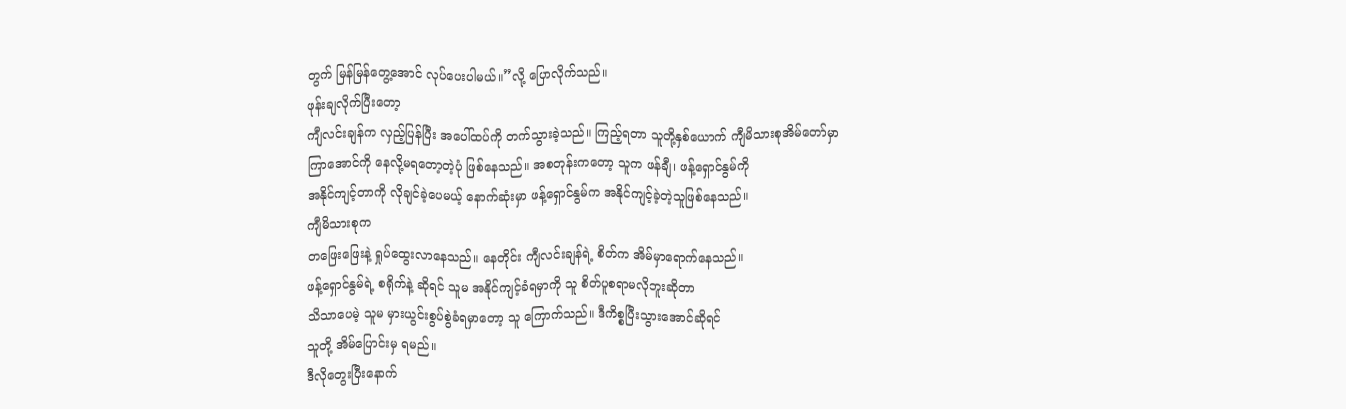တွက် မြန်မြန်တွေ့အောင် လုပ်ပေးပါမယ်။”လို့ ပြောလိုက်သည်။
ဖုန်းချလိုက်ပြီးတော့
ကျီလင်းချန်က လှည့်ပြန်ပြီး အပေါ်ထပ်ကို တက်သွားခဲ့သည်။ ကြည့်ရတာ သူတို့နှစ်ယောက် ကျီမိသားစုအိမ်တော်မှာ
ကြာအောင်ကို နေလို့မရတော့တဲ့ပုံ ဖြစ်နေသည်။ အစတုန်းကတော့ သူက ဖန်ချီ၊ ဖန့်ရှောင်နွမ်ကို
အနိုင်ကျင့်တာကို လိုချင်ခဲ့ပေမယ့် နောက်ဆုံးမှာ ဖန့်ရှောင်နွမ်က အနိုင်ကျင့်ခဲ့တဲ့သူဖြစ်နေသည်။
ကျီမိသားစုက
တဖြေးဖြေးနဲ့ ရှုပ်ထွေးလာနေသည်။ နေတိုင်း ကျီလင်းချန်ရဲ့ စိတ်က အိမ်မှာရောက်နေသည်။
ဖန့်ရှောင်နွမ်ရဲ့ စရိုက်နဲ့ ဆိုရင် သူမ အနိုင်ကျင့်ခံရမှာကို သူ စိတ်ပူစရာမလိုဘူးဆိုတာ
သိသာပေမဲ့ သူမ မှားယွင်းစွပ်စွဲခံရမှာတော့ သူ ကြောက်သည်။ ဒီကိစ္စပြီးသွားအောင်ဆိုရင်
သူတို့ အိမ်ပြောင်းမှ ရမည်။
ဒီလိုတွေးပြီးနောက်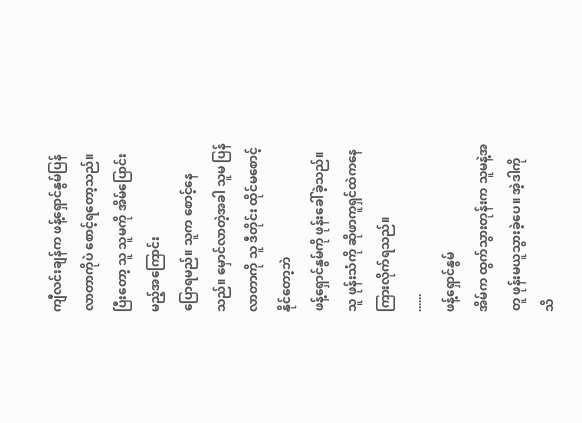ကျီလင်းချန်က ဖန့်ရှောင်နွမ်ပြန်လာတာကိုပဲ စောင့်ရတော့သည်။ ပြီးတော့ သူ သူမကို အိမ်ပြောင်းမည့်အကြောင်း
ပြောရမည်။ သူက စောင့်နေသည်။ မှောင်လာတဲ့အခါ သူမ ပြန်လာတာကို သူ ဒီတိုင်း ထိုင်မစောင့်နိုင်တော့ဘဲ
ဖန့်ရှောင်နွမ်ကို ဖုန်းခေါ်ခဲ့သည်။ သူ ဖုန်းသံကို ဆိုဖာကူရှင်ထဲကနေ ကြားလိုက်ရသည်။
......
ဖန့်ရှောင်နွမ်
အိမ်က ထွက်သွားတုန်းက သူမနဲ့အတူ ဖုန်းမယူသွားခဲ့ပေ။ အဲ့ဒါကို သိ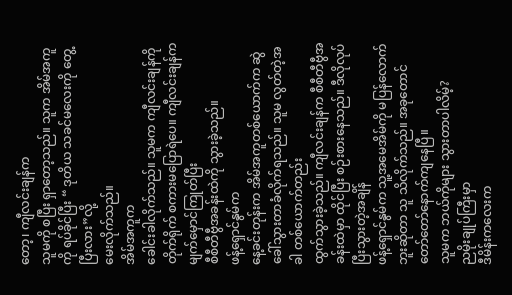တော့၊ ကျီလင်းချန်က
သူမကို စပြီး ရှာတော့သည်။ သူက အိမ်အကူကို ရပ်ခိုင်ပြီး “ ဒုတိယ သခင်မလေးကို တွေ့ပြီးလား”လို့
မေးလိုက်သည်။
အိမ်အကူက
ခေါင်းခါလိုက်သည်။ သူမက ကျီလင်းချန်ကို တိုက်ရိုက် စကားမပြောရဲပေ။ ကျီလင်းချန်က မျက်မှောင်ကြုတ်ပြီး
စီစီတီဗွီအခန်းထဲကို သွားခဲ့သည်။
ဖန့်ရှောင်နွမ်က
နေ့ခင်းတုန်းက အိမ်အကူတစ်ယောက်က ဆွဲခေါ်သွားတာခံလိုက်ရသည်။ သူမ လွတ်တဲ့အခါ တစ်ယောက်တည်း
ထွက်သွားခဲ့သည်။ ကျီလင်းချန်က စီစီတီဗွီအခန်းထဲမှာ ထိုင်ပြီး စဉ်းစားနေသည်။ ဒီလိုလုပ်ပြီးသွားတဲ့အချိန်
ဖန့်ရှောင်နွမ်က သူ့အမေအိမ်ကို မပြန်လောက်ဘူးဆိုတာ သူ သိလိုက်သည်။ အခုတောင် တော်တော်နောက်ကျနေပြီ။
သူမက ဘယ်ကိုများ သွားတာပါလိမ့်?
ညမိုးချုပ်ကြီးမှာ
ဒီမိန်းကလေးက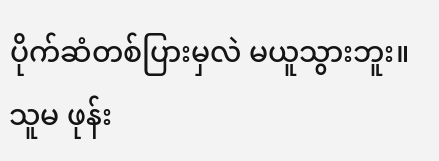ပိုက်ဆံတစ်ပြားမှလဲ မယူသွားဘူး။သူမ ဖုန်း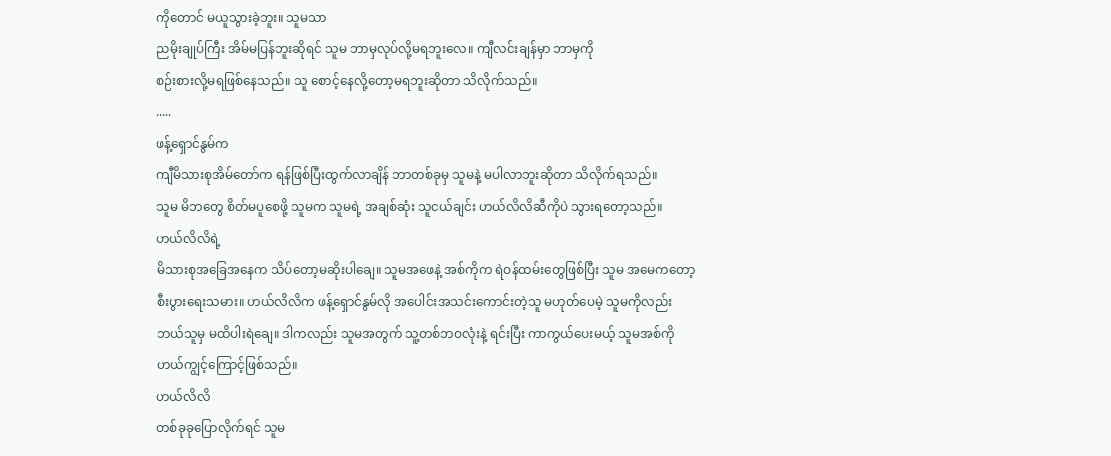ကိုတောင် မယူသွားခဲ့ဘူး။ သူမသာ
ညမိုးချုပ်ကြီး အိမ်မပြန်ဘူးဆိုရင် သူမ ဘာမှလုပ်လို့မရဘူးလေ။ ကျီလင်းချန်မှာ ဘာမှကို
စဉ်းစားလို့မရဖြစ်နေသည်။ သူ စောင့်နေလို့တော့မရဘူးဆိုတာ သိလိုက်သည်။
.....
ဖန့်ရှောင်နွမ်က
ကျီမိသားစုအိမ်တော်က ရန်ဖြစ်ပြီးထွက်လာချိန် ဘာတစ်ခုမှ သူမနဲ့ မပါလာဘူးဆိုတာ သိလိုက်ရသည်။
သူမ မိဘတွေ စိတ်မပူစေဖို့ သူမက သူမရဲ့ အချစ်ဆုံး သူငယ်ချင်း ဟယ်လိလိဆီကိုပဲ သွားရတော့သည်။
ဟယ်လိလိရဲ့
မိသားစုအခြေအနေက သိပ်တော့မဆိုးပါချေ။ သူမအဖေနဲ့ အစ်ကိုက ရဲဝန်ထမ်းတွေဖြစ်ပြီး သူမ အမေကတော့
စီးပွားရေးသမား။ ဟယ်လိလိက ဖန့်ရှောင်နွမ်လို အပေါင်းအသင်းကောင်းတဲ့သူ မဟုတ်ပေမဲ့ သူမကိုလည်း
ဘယ်သူမှ မထိပါးရဲချေ။ ဒါကလည်း သူမအတွက် သူ့တစ်ဘဝလုံးနဲ့ ရင်းပြီး ကာကွယ်ပေးမယ့် သူမအစ်ကို
ဟယ်ကျွင့်ကြောင့်ဖြစ်သည်။
ဟယ်လိလိ
တစ်ခုခုပြောလိုက်ရင် သူမ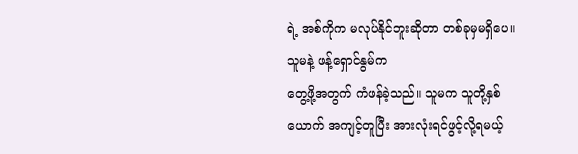ရဲ့ အစ်ကိုက မလုပ်နိုင်ဘူးဆိုတာ တစ်ခုမှမရှိပေ။ သူမနဲ့ ဖန့်ရှောင်နွမ်က
တွေ့ဖို့အတွက် ကံဖန်ခဲ့သည်။ သူမက သူတို့နှစ်ယောက် အကျင့်တူပြီး အားလုံးရင်ဖွင့်လို့ရမယ့်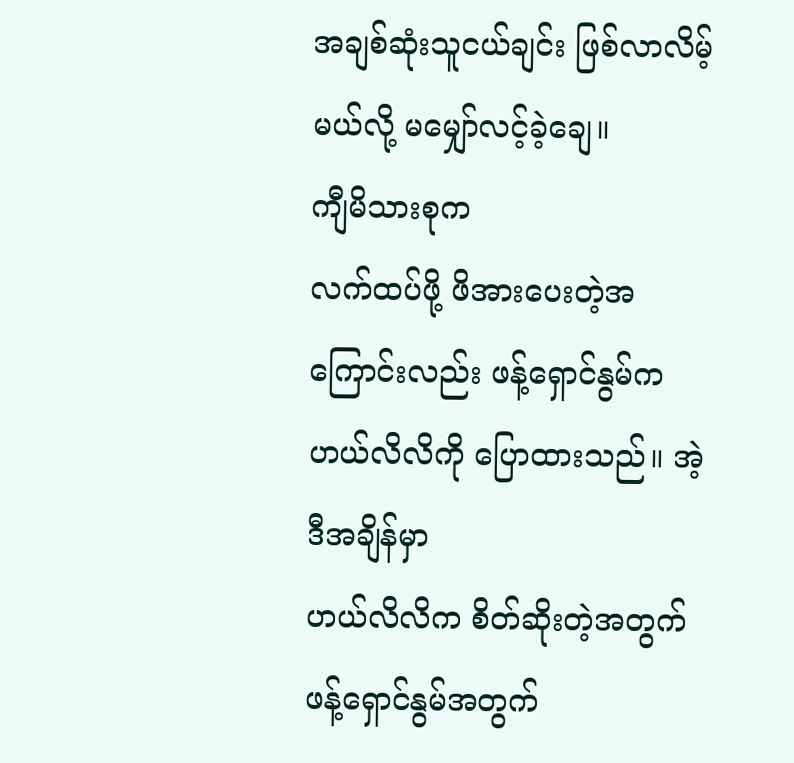အချစ်ဆုံးသူငယ်ချင်း ဖြစ်လာလိမ့်မယ်လို့ မမျှော်လင့်ခဲ့ချေ။
ကျီမိသားစုက
လက်ထပ်ဖို့ ဖိအားပေးတဲ့အကြောင်းလည်း ဖန့်ရှောင်နွမ်က ဟယ်လိလိကို ပြောထားသည်။ အဲ့ဒီအချိန်မှာ
ဟယ်လိလိက စိတ်ဆိုးတဲ့အတွက် ဖန့်ရှောင်နွမ်အတွက်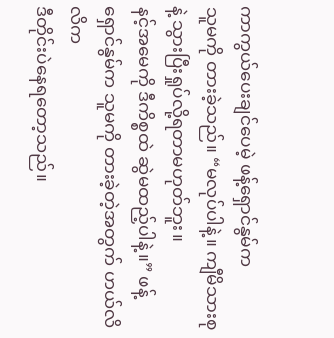ကာကွယ်ပေးချင်ပေမဲ့ ဖန့်ရှောင်နွမ်က
သူမကို တားခဲ့သည်။ “မလုပ်ပါနဲ့။ ကျီမိသားစုနဲ့ သွားပြီးရှုပ်လို့ရတာမဟုတ်ဘူး။
နင့်အမေကို ဒီကိစ္စထဲ ဆွဲမထည့်ပါနဲ့။” ဖန့်ရှောင်နွမ်က သူမကို တားခဲ့တဲ့အတွက် ဟယ်လိလိက
ဒီတိုင်းပဲနေရတော့သည်။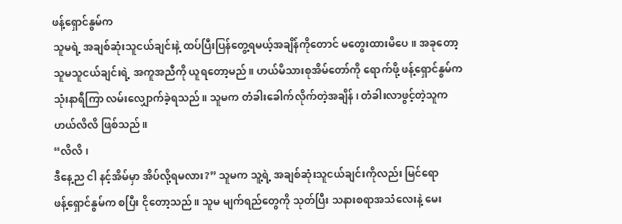ဖန့်ရှောင်နွမ်က
သူမရဲ့ အချစ်ဆုံးသူငယ်ချင်းနဲ့ ထပ်ပြီးပြန်တွေ့ရမယ့်အချိန်ကိုတောင် မတွေးထားမိပေ။ အခုတော့
သူမသူငယ်ချင်းရဲ့ အကူအညီကို ယူရတော့မည်။ ဟယ်မိသားစုအိမ်တော်ကို ရောက်ဖို့ ဖန့်ရှောင်နွမ်က
သုံးနာရီကြာ လမ်းလျှောက်ခဲ့ရသည်။ သူမက တံခါးခေါက်လိုက်တဲ့အချိန်၊ တံခါးလာဖွင့်တဲ့သူက
ဟယ်လိလိ ဖြစ်သည်။
“လိလိ၊
ဒီနေ့ည ငါ နင့်အိမ်မှာ အိပ်လို့ရမလား?” သူမက သူ့ရဲ့ အချစ်ဆုံးသူငယ်ချင်းကိုလည်း မြင်ရော
ဖန့်ရှောင်နွမ်က စပြီး ငိုတော့သည်။ သူမ မျက်ရည်တွေကို သုတ်ပြီး သနားစရာအသံလေးနဲ့ မေး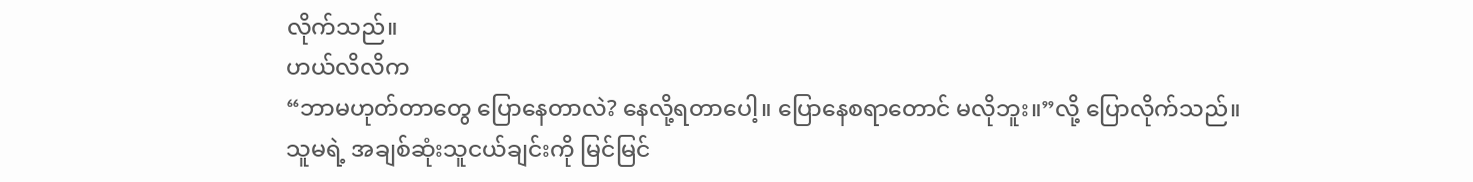လိုက်သည်။
ဟယ်လိလိက
“ဘာမဟုတ်တာတွေ ပြောနေတာလဲ? နေလို့ရတာပေါ့။ ပြောနေစရာတောင် မလိုဘူး။”လို့ ပြောလိုက်သည်။
သူမရဲ့ အချစ်ဆုံးသူငယ်ချင်းကို မြင်မြင်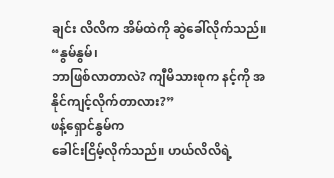ချင်း လိလိက အိမ်ထဲကို ဆွဲခေါ်လိုက်သည်။ “နွမ်နွမ်၊
ဘာဖြစ်လာတာလဲ? ကျီမိသားစုက နင့်ကို အနိုင်ကျင့်လိုက်တာလား?”
ဖန့်ရှောင်နွမ်က
ခေါင်းငြိမ့်လိုက်သည်။ ဟယ်လိလိရဲ့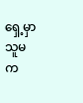ရှေ့မှာ သူမက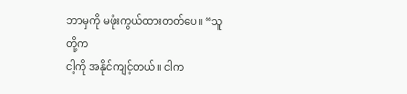ဘာမှကို မဖုံးကွယ်ထားတတ်ပေ။ “သူတို့က
ငါ့ကို အနိုင်ကျင့်တယ်။ ငါက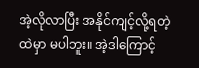အဲ့လိုလာပြီး အနိုင်ကျင့်လို့ရတဲ့ထဲမှာ မပါဘူး။ အဲ့ဒါကြောင့်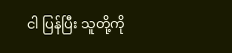ငါ ပြန်ပြီး သူတို့ကို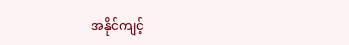အနိုင်ကျင့်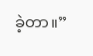ခဲ့တာ။”